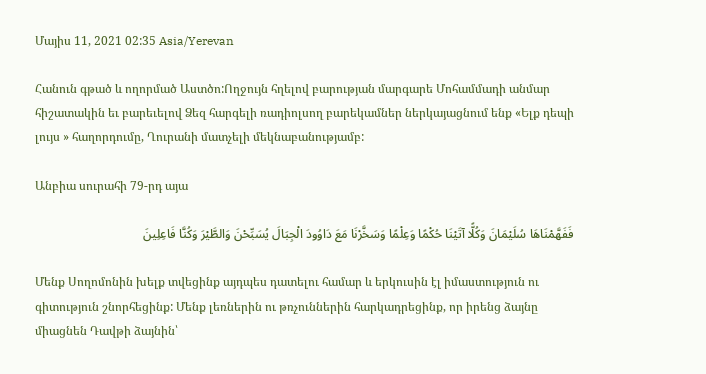Մայիս 11, 2021 02:35 Asia/Yerevan

Հանուն գթած և ողորմած Աստծո:Ողջույն հղելով բարության մարգարե Մոհամմադի անմար հիշատակին եւ բարեւելով Ձեզ հարգելի ռադիոլսող բարեկամներ ներկայացնում ենք «Ելք դեպի լույս » հաղորդումը, Ղուրանի մատչելի մեկնաբանությամբ:

Անբիա սուրահի 79-րդ այա

فَفَهَّمْنَاهَا سُلَیْمَانَ وَکُلًّا آتَیْنَا حُکْمًا وَعِلْمًا وَسَخَّرْنَا مَعَ دَاوُودَ الْجِبَالَ یُسَبِّحْنَ وَالطَّیْرَ وَکُنَّا فَاعِلِینَ

Մենք Սողոմոնին խելք տվեցինք այդպես դատելու համար և երկուսին էլ իմաստություն ու գիտություն շնորհեցինք: Մենք լեռներին ու թռչուններին հարկադրեցինք, որ իրենց ձայնը միացնեն Դավթի ձայնին՝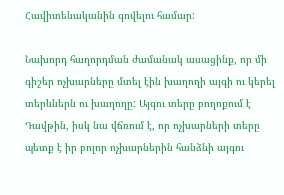Հավիտենականին գովելու համար:

Նախորդ հաղորդման ժամանակ ասացինք, որ մի գիշեր ոչխարները մտել էին խաղողի այգի ու կերել տերևներն ու խաղողը: Այգու տերը բողոքում է  Դավթին, իսկ նա վճռում է, որ ոչխարների տերը պետք է իր բոլոր ոչխարներին հանձնի այգու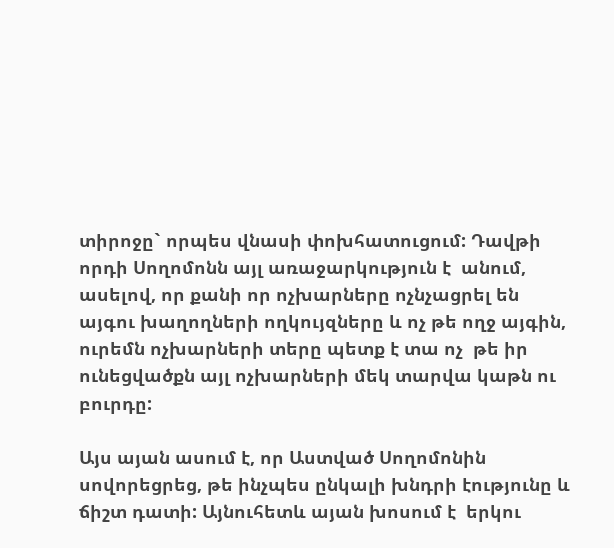տիրոջը` որպես վնասի փոխհատուցում: Դավթի որդի Սողոմոնն այլ առաջարկություն է  անում, ասելով, որ քանի որ ոչխարները ոչնչացրել են այգու խաղողների ողկույզները և ոչ թե ողջ այգին, ուրեմն ոչխարների տերը պետք է տա ոչ  թե իր ունեցվածքն այլ ոչխարների մեկ տարվա կաթն ու բուրդը:

Այս այան ասում է, որ Աստված Սողոմոնին սովորեցրեց, թե ինչպես ընկալի խնդրի էությունը և ճիշտ դատի: Այնուհետև այան խոսում է  երկու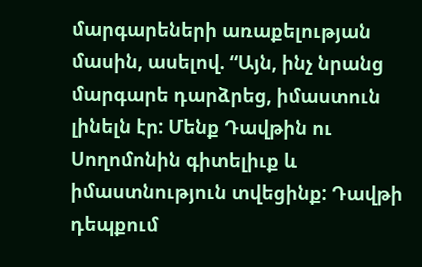մարգարեների առաքելության մասին, ասելով. “Այն, ինչ նրանց մարգարե դարձրեց, իմաստուն լինելն էր: Մենք Դավթին ու Սողոմոնին գիտելիւք և իմաստնություն տվեցինք: Դավթի դեպքում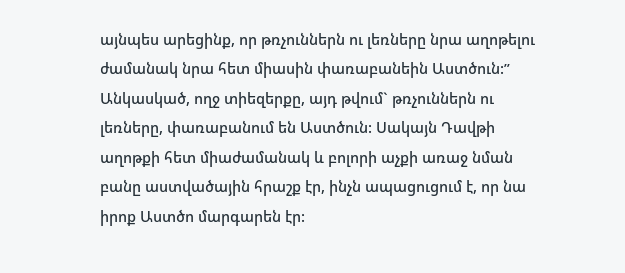այնպես արեցինք, որ թռչուններն ու լեռները նրա աղոթելու ժամանակ նրա հետ միասին փառաբանեին Աստծուն:” Անկասկած, ողջ տիեզերքը, այդ թվում` թռչուններն ու լեռները, փառաբանում են Աստծուն: Սակայն Դավթի աղոթքի հետ միաժամանակ և բոլորի աչքի առաջ նման բանը աստվածային հրաշք էր, ինչն ապացուցում է, որ նա իրոք Աստծո մարգարեն էր: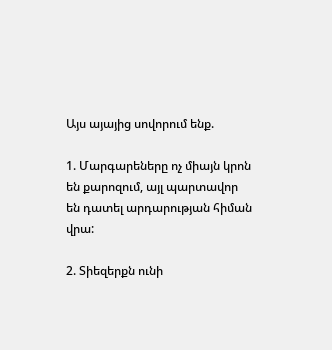Այս այայից սովորում ենք.

1. Մարգարեները ոչ միայն կրոն են քարոզում, այլ պարտավոր են դատել արդարության հիման վրա:

2. Տիեզերքն ունի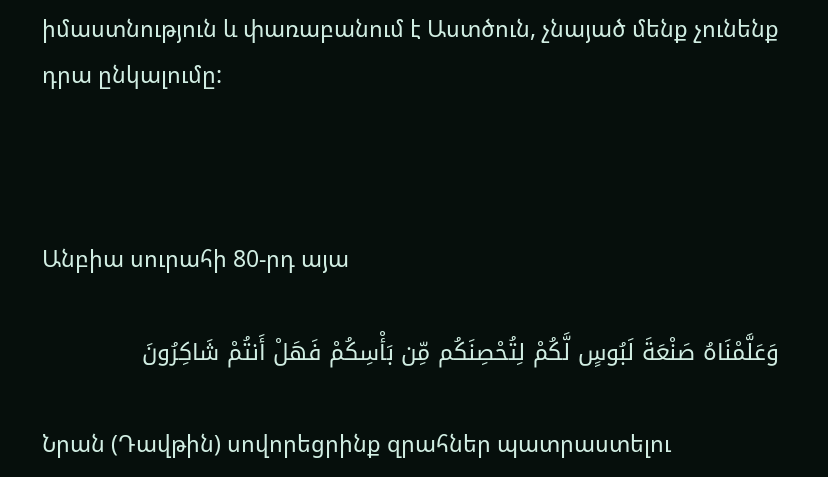իմաստնություն և փառաբանում է Աստծուն, չնայած մենք չունենք դրա ընկալումը:



Անբիա սուրահի 80-րդ այա

وَعَلَّمْنَاهُ صَنْعَةَ لَبُوسٍ لَّکُمْ لِتُحْصِنَکُم مِّن بَأْسِکُمْ فَهَلْ أَنتُمْ شَاکِرُونَ

Նրան (Դավթին) սովորեցրինք զրահներ պատրաստելու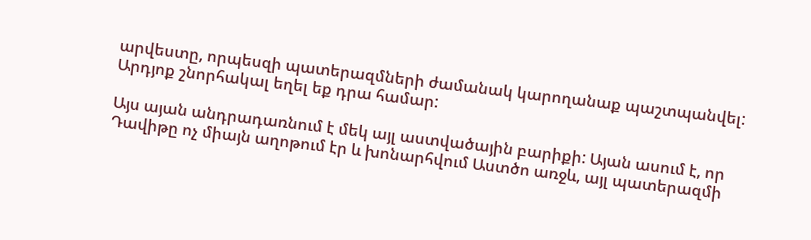արվեստը, որպեսզի պատերազմների ժամանակ կարողանաք պաշտպանվել: Արդյոք շնորհակալ եղել եք դրա համար:

Այս այան անդրադառնում է մեկ այլ աստվածային բարիքի: Այան ասում է, որ Դավիթը ոչ միայն աղոթում էր և խոնարհվում Աստծո առջև, այլ պատերազմի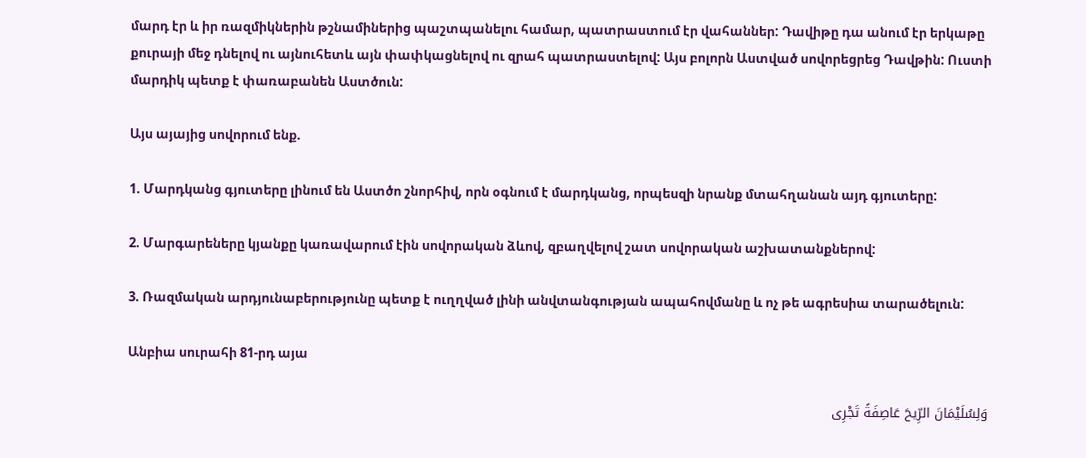մարդ էր և իր ռազմիկներին թշնամիներից պաշտպանելու համար, պատրաստում էր վահաններ: Դավիթը դա անում էր երկաթը քուրայի մեջ դնելով ու այնուհետև այն փափկացնելով ու զրահ պատրաստելով: Այս բոլորն Աստված սովորեցրեց Դավթին: Ուստի մարդիկ պետք է փառաբանեն Աստծուն:

Այս այայից սովորում ենք.

1. Մարդկանց գյուտերը լինում են Աստծո շնորհիվ, որն օգնում է մարդկանց, որպեսզի նրանք մտահղանան այդ գյուտերը:

2. Մարգարեները կյանքը կառավարում էին սովորական ձևով, զբաղվելով շատ սովորական աշխատանքներով:

3. Ռազմական արդյունաբերությունը պետք է ուղղված լինի անվտանգության ապահովմանը և ոչ թե ագրեսիա տարածելուն:

Անբիա սուրահի 81-րդ այա

وَلِسُلَیْمَانَ الرِّیحَ عَاصِفَةً تَجْرِی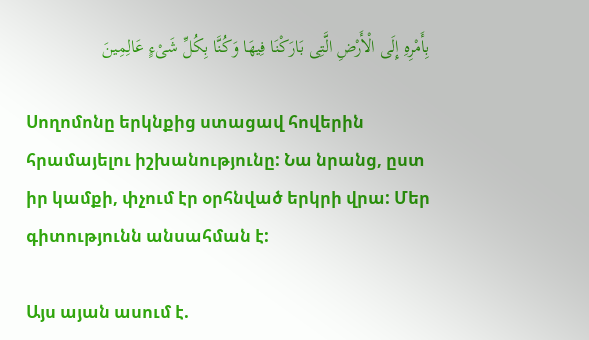بِأَمْرِهِ إِلَى الْأَرْضِ الَّتِی بَارَکْنَا فِیهَا وَکُنَّا بِکُلِّ شَیْءٍ عَالِمِینَ

Սողոմոնը երկնքից ստացավ հովերին հրամայելու իշխանությունը: Նա նրանց, ըստ իր կամքի, փչում էր օրհնված երկրի վրա: Մեր գիտությունն անսահման է:

Այս այան ասում է.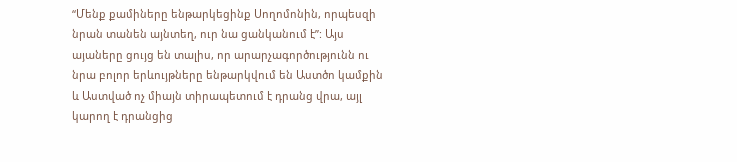“Մենք քամիները ենթարկեցինք Սողոմոնին, որպեսզի նրան տանեն այնտեղ, ուր նա ցանկանում է”: Այս այաները ցույց են տալիս, որ արարչագործությունն ու նրա բոլոր երևույթները ենթարկվում են Աստծո կամքին և Աստված ոչ միայն տիրապետում է դրանց վրա, այլ կարող է դրանցից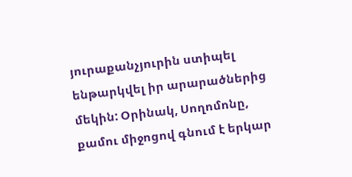յուրաքանչյուրին ստիպել ենթարկվել իր արարածներից մեկին: Օրինակ, Սողոմոնը, քամու միջոցով գնում է երկար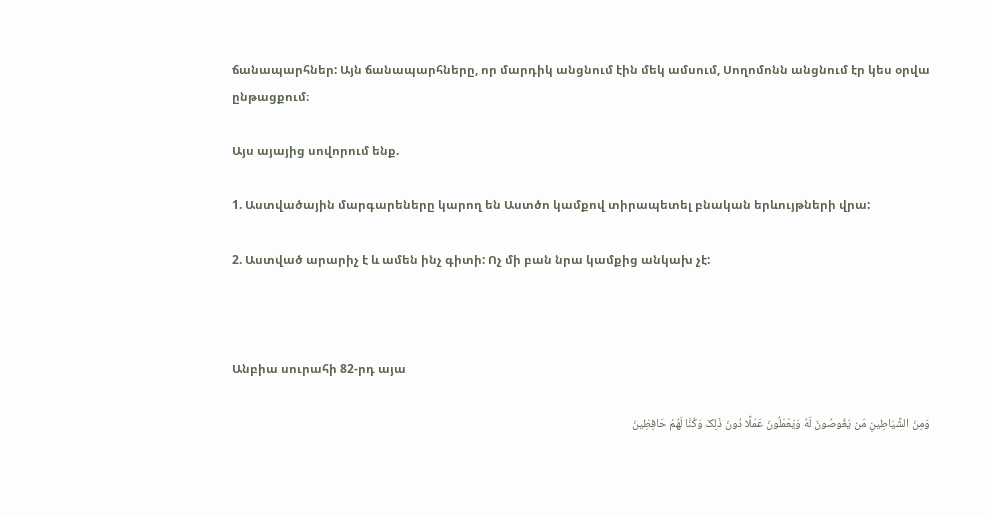ճանապարհներ: Այն ճանապարհները, որ մարդիկ անցնում էին մեկ ամսում, Սողոմոնն անցնում էր կես օրվա ընթացքում։

Այս այայից սովորում ենք.

1. Աստվածային մարգարեները կարող են Աստծո կամքով տիրապետել բնական երևույթների վրա:

2. Աստված արարիչ է և ամեն ինչ գիտի: Ոչ մի բան նրա կամքից անկախ չէ:



Անբիա սուրահի 82-րդ այա

وَمِنَ الشَّیَاطِینِ مَن یَغُوصُونَ لَهُ وَیَعْمَلُونَ عَمَلًا دُونَ ذَلِکَ وَکُنَّا لَهُمْ حَافِظِینَ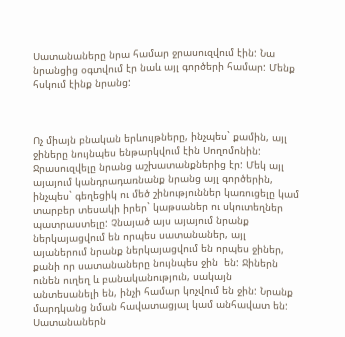Սատանաները նրա համար ջրասուզվում էին: Նա նրանցից օգտվում էր նաև այլ գործերի համար: Մենք հսկում էինք նրանց:



Ոչ միայն բնական երևույթները, ինչպես` քամին, այլ ջիները նույնպես ենթարկվում էին Սողոմոնին:  Ջրասուզվելը նրանց աշխատանքներից էր: Մեկ այլ այայում կանդրադառնանք նրանց այլ գործերին, ինչպես` գեղեցիկ ու մեծ շինություններ կառուցելը կամ տարբեր տեսակի իրեր` կաթսաներ ու սկուտեղներ պատրաստելը: Չնայած այս այայում նրանք ներկայացվում են որպես սատանաներ, այլ այաներում նրանք ներկայացվում են որպես ջիներ, քանի որ սատանաները նույնպես ջին  են: Ջիներն ունեն ուղեղ և բանականություն, սակայն անտեսանելի են, ինչի համար կոչվում են ջին: Նրանք մարդկանց նման հավատացյալ կամ անհավատ են: Սատանաներն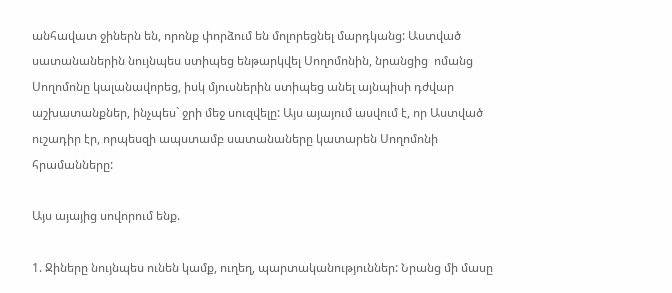անհավատ ջիներն են, որոնք փորձում են մոլորեցնել մարդկանց: Աստված սատանաներին նույնպես ստիպեց ենթարկվել Սողոմոնին, նրանցից  ոմանց Սողոմոնը կալանավորեց, իսկ մյուսներին ստիպեց անել այնպիսի դժվար աշխատանքներ, ինչպես` ջրի մեջ սուզվելը: Այս այայում ասվում է, որ Աստված ուշադիր էր, որպեսզի ապստամբ սատանաները կատարեն Սողոմոնի հրամանները:

Այս այայից սովորում ենք.

1. Ջիները նույնպես ունեն կամք, ուղեղ, պարտականություններ: Նրանց մի մասը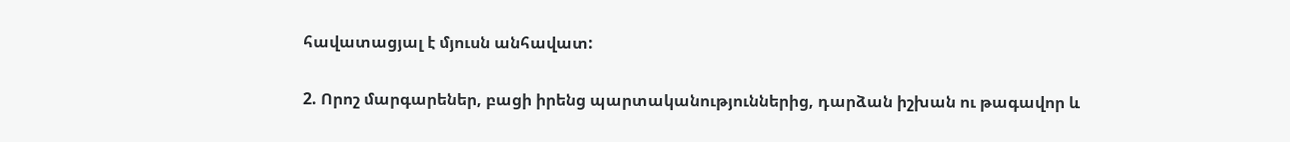հավատացյալ է մյուսն անհավատ:

2. Որոշ մարգարեներ, բացի իրենց պարտականություններից, դարձան իշխան ու թագավոր և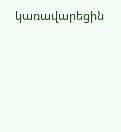կառավարեցին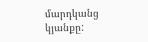մարդկանց կյանքը: